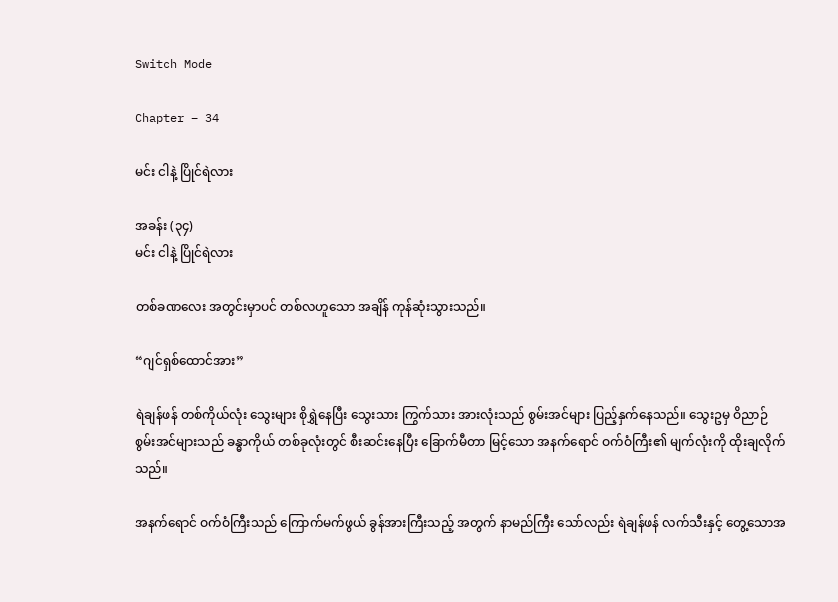Switch Mode

Chapter – 34

မင်း ငါနဲ့ ပြိုင်ရဲလား

အခန်း (၃၄)
မင်း ငါနဲ့ ပြိုင်ရဲလား

တစ်ခဏလေး အတွင်းမှာပင် တစ်လဟူသော အချိန် ကုန်ဆုံးသွားသည်။

“ဂျင်ရှစ်ထောင်အား”

ရဲချန်ဖန် တစ်ကိုယ်လုံး သွေးများ စိုရွှဲနေပြီး သွေးသား ကြွက်သား အားလုံးသည် စွမ်းအင်များ ပြည့်နှက်နေသည်။ သွေးဥမှ ဝိညာဉ် စွမ်းအင်များသည် ခန္ဓာကိုယ် တစ်ခုလုံးတွင် စီးဆင်းနေပြီး ခြောက်မီတာ မြင့်သော အနက်ရောင် ဝက်ဝံကြီး၏ မျက်လုံးကို ထိုးချလိုက်သည်။

အနက်ရောင် ဝက်ဝံကြီးသည် ကြောက်မက်ဖွယ် ခွန်အားကြီးသည့် အတွက် နာမည်ကြီး သော်လည်း ရဲချန်ဖန် လက်သီးနှင့် တွေ့သောအ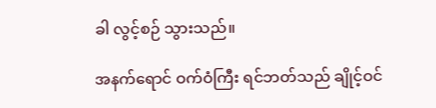ခါ လွင့်စဉ် သွားသည်။

အနက်ရောင် ဝက်ဝံကြီး ရင်ဘတ်သည် ချိုင့်ဝင်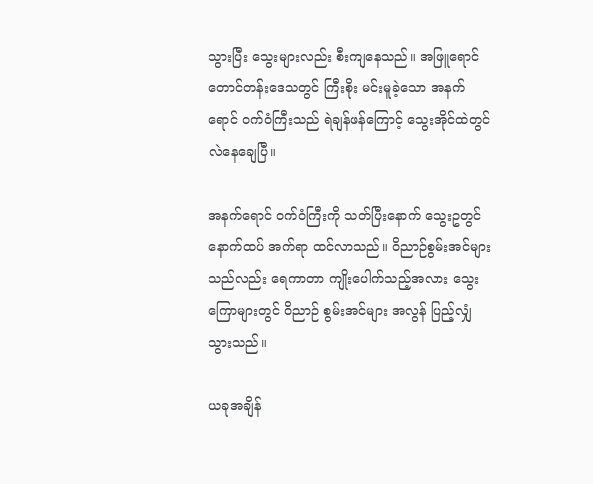သွားပြီး သွေးများလည်း စီးကျနေသည်။ အဖြူရောင် တောင်တန်းဒေသတွင် ကြီးစိုး မင်းမူခဲ့သော အနက်ရောင် ဝက်ဝံကြီးသည် ရဲချန်ဖန်ကြောင့် သွေးအိုင်ထဲတွင် လဲနေချေပြီ။

အနက်ရောင် ဝက်ဝံကြီးကို သတ်ပြီးနောက် သွေးဥတွင် နောက်ထပ် အက်ရာ ထင်လာသည်။ ဝိညာဉ်စွမ်းအင်များသည်လည်း ရေကာတာ ကျိုးပေါက်သည့်အလား သွေးကြောများတွင် ဝိညာဉ် စွမ်းအင်များ အလွန် ပြည့်လျှံ သွားသည်။

ယခုအချိန်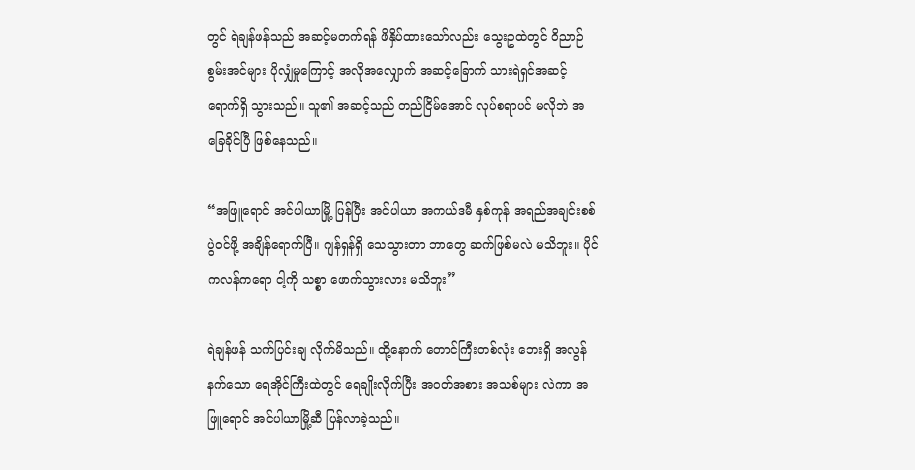တွင် ရဲချန်ဖန်သည် အဆင့်မတက်ရန် ဖိနှိပ်ထားသော်လည်း သွေးဥထဲတွင် ဝိညာဉ် စွမ်းအင်များ ပိုလျှံမှုကြောင့် အလိုအလျှောက် အဆင့်ခြောက် သားရဲရှင်အဆင့် ရောက်ရှိ သွားသည်။ သူ၏ အဆင့်သည် တည်ငြိမ်အောင် လုပ်စရာပင် မလိုဘဲ အခြေခိုင်ပြီ ဖြစ်နေသည်။

“အဖြူရောင် အင်ပါယာမြို့ ပြန်ပြီး အင်ပါယာ အကယ်ဒမီ နှစ်ကုန် အရည်အချင်းစစ် ပွဲဝင်ဖို့ အချိန်ရောက်ပြီ။ ဂျန်ရှန်ရှိ သေသွားတာ ဘာတွေ ဆက်ဖြစ်မလဲ မသိဘူး။ ပိုင်ကလန်ကရော ငါ့ကို သစ္စာ ဖောက်သွားလား မသိဘူး”

ရဲချန်ဖန် သက်ပြင်းချ လိုက်မိသည်။ ထို့နောက် တောင်ကြီးတစ်လုံး ဘေးရှိ အလွန်နက်သော ရေအိုင်ကြီးထဲတွင် ရေချိုးလိုက်ပြီး အဝတ်အစား အသစ်များ လဲကာ အဖြူရောင် အင်ပါယာမြို့ဆီ ပြန်လာခဲ့သည်။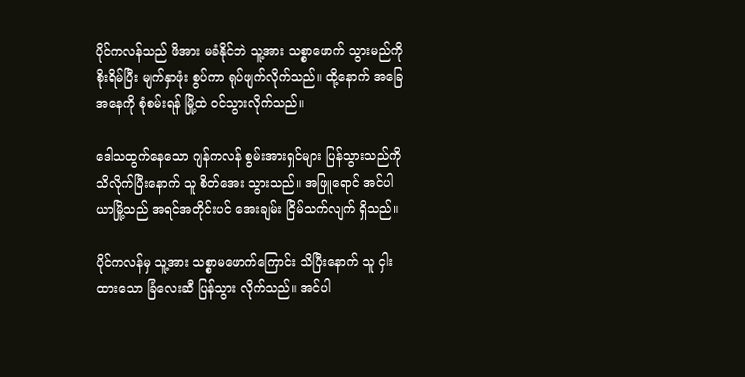ပိုင်ကလန်သည် ဖိအား မခံနိုင်ဘဲ သူ့အား သစ္စာဖောက် သွားမည်ကို စိုးရိမ်ပြီး မျက်နှာဖုံး စွပ်ကာ ရုပ်ဖျက်လိုက်သည်။ ထို့နောက် အခြေအနေကို စုံစမ်းရန် မြို့ထဲ ဝင်သွားလိုက်သည်။

ဒေါသထွက်နေသော ဂျန်ကလန် စွမ်းအားရှင်များ ပြန်သွားသည်ကို သိလိုက်ပြီးနောက် သူ စိတ်အေး သွားသည်။ အဖြူရောင် အင်ပါယာမြို့သည် အရင်အတိုင်းပင် အေးချမ်း ငြိမ်သက်လျက် ရှိသည်။

ပိုင်ကလန်မှ သူ့အား သစ္စာမဖောက်ကြောင်း သိပြီးနောက် သူ ငှါးထားသော ခြံလေးဆီ ပြန်သွား လိုက်သည်။ အင်ပါ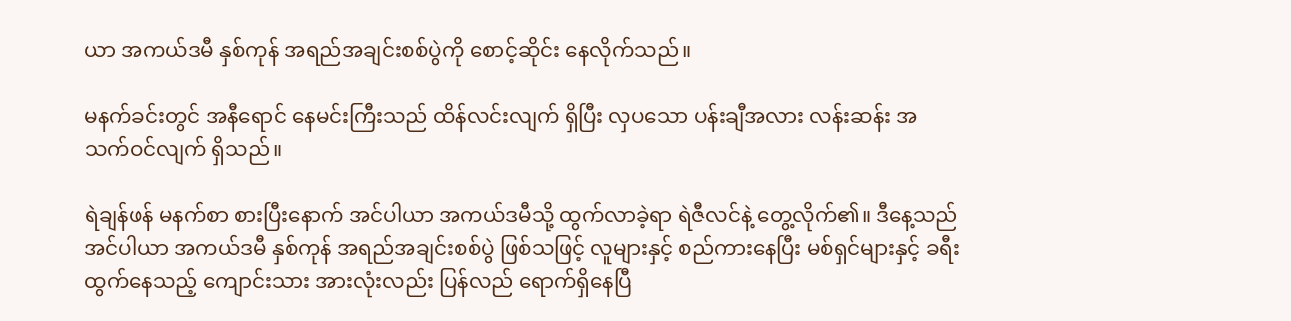ယာ အကယ်ဒမီ နှစ်ကုန် အရည်အချင်းစစ်ပွဲကို စောင့်ဆိုင်း နေလိုက်သည်။

မနက်ခင်းတွင် အနီရောင် နေမင်းကြီးသည် ထိန်လင်းလျက် ရှိပြီး လှပသော ပန်းချီအလား လန်းဆန်း အသက်ဝင်လျက် ရှိသည်။

ရဲချန်ဖန် မနက်စာ စားပြီးနောက် အင်ပါယာ အကယ်ဒမီသို့ ထွက်လာခဲ့ရာ ရဲဇီလင်နဲ့ တွေ့လိုက်၏။ ဒီနေ့သည် အင်ပါယာ အကယ်ဒမီ နှစ်ကုန် အရည်အချင်းစစ်ပွဲ ဖြစ်သဖြင့် လူများနှင့် စည်ကားနေပြီး မစ်ရှင်များနှင့် ခရီးထွက်နေသည့် ကျောင်းသား အားလုံးလည်း ပြန်လည် ရောက်ရှိနေပြီ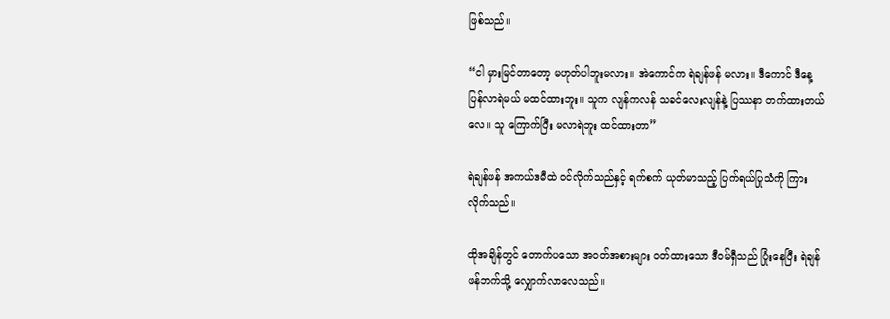ဖြစ်သည်။

“ငါ မှားမြင်တာတော့ မဟုတ်ပါဘူးမလား။ အဲကောင်က ရဲချန်ဖန် မလား။ ဒီကောင် ဒီနေ့ ပြန်လာရဲမယ် မထင်ထားဘူး။ သူက လျန်ကလန် သခင်လေးလျန်နဲ့ ပြဿနာ တက်ထားတယ်လေ။ သူ ကြောက်ပြီး မလာရဲဘူး ထင်ထားတာ”

ရဲချန်ဖန် အကယ်ဒမီထဲ ဝင်လိုက်သည်နှင့် ရက်စက် ယုတ်မာသည့် ပြက်ရယ်ပြုသံကို ကြားလိုက်သည်။

ထိုအချိန်တွင် တောက်ပသော အဝတ်အစားများ ဝတ်ထားသော ဒီဝမ်ရှီသည် ပြုံးနေပြီး ရဲချန်ဖန်ဘက်သို့ လျှောက်လာလေသည်။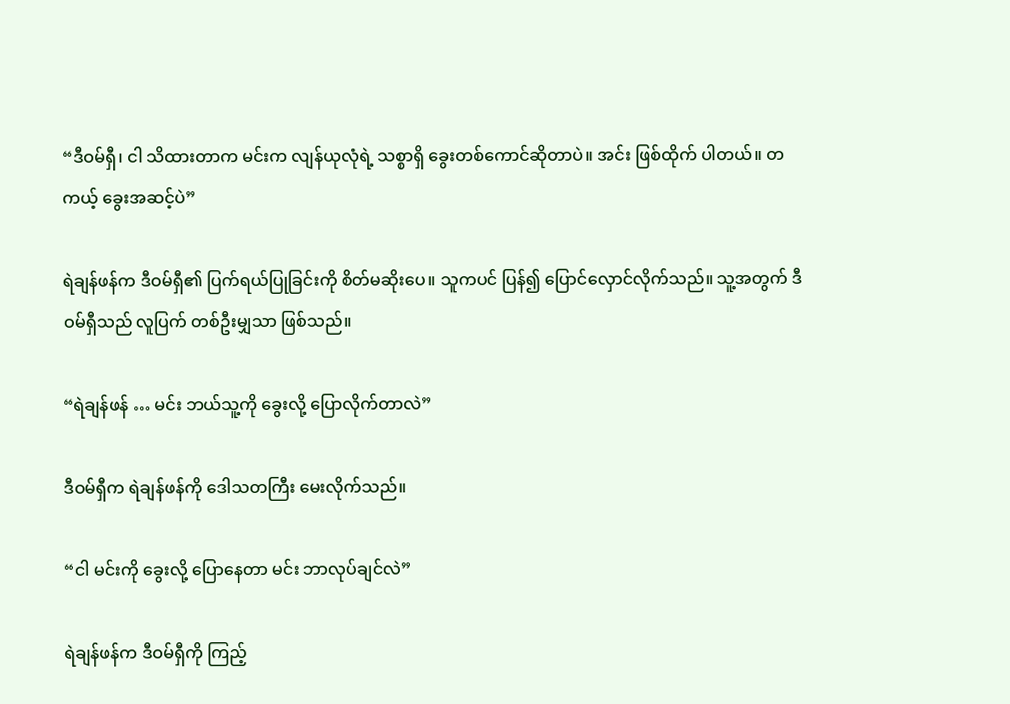“ဒီဝမ်ရှီ၊ ငါ သိထားတာက မင်းက လျန်ယုလုံရဲ့ သစ္စာရှိ ခွေးတစ်ကောင်ဆိုတာပဲ။ အင်း ဖြစ်ထိုက် ပါတယ်။ တကယ့် ခွေးအဆင့်ပဲ”

ရဲချန်ဖန်က ဒီဝမ်ရှီ၏ ပြက်ရယ်ပြုခြင်းကို စိတ်မဆိုးပေ။ သူကပင် ပြန်၍ ပြောင်လှောင်လိုက်သည်။ သူ့အတွက် ဒီဝမ်ရှီသည် လူပြက် တစ်ဦးမျှသာ ဖြစ်သည်။

“ရဲချန်ဖန် … မင်း ဘယ်သူ့ကို ခွေးလို့ ပြောလိုက်တာလဲ”

ဒီဝမ်ရှီက ရဲချန်ဖန်ကို ဒေါသတကြီး မေးလိုက်သည်။

“ငါ မင်းကို ခွေးလို့ ပြောနေတာ မင်း ဘာလုပ်ချင်လဲ”

ရဲချန်ဖန်က ဒီဝမ်ရှီကို ကြည့်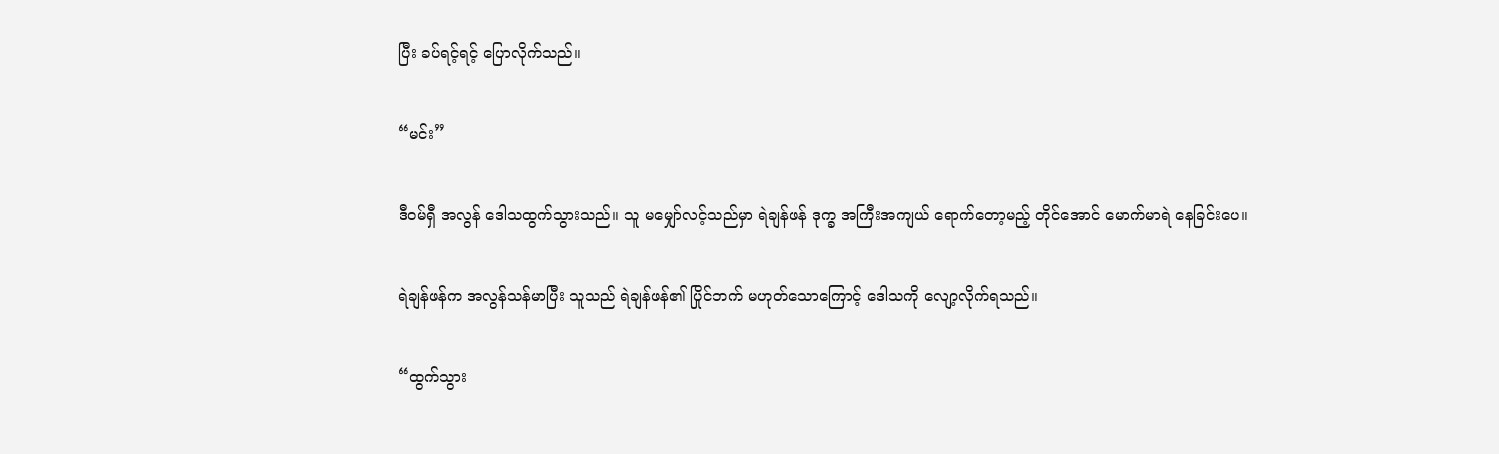ပြီး ခပ်ရင့်ရင့် ပြောလိုက်သည်။

“မင်း”

ဒီဝမ်ရှီ အလွန် ဒေါသထွက်သွားသည်။ သူ မမျှော်လင့်သည်မှာ ရဲချန်ဖန် ဒုက္ခ အကြီးအကျယ် ရောက်တော့မည့် တိုင်အောင် မောက်မာရဲ နေခြင်းပေ။

ရဲချန်ဖန်က အလွန်သန်မာပြီး သူသည် ရဲချန်ဖန်၏ ပြိုင်ဘက် မဟုတ်သောကြောင့် ဒေါသကို လျော့လိုက်ရသည်။

“ထွက်သွား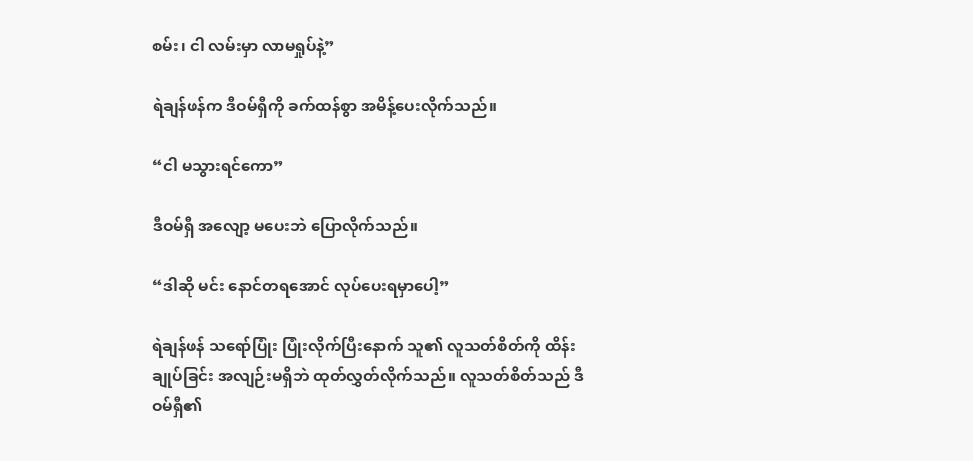စမ်း၊ ငါ လမ်းမှာ လာမရှုပ်နဲ့”

ရဲချန်ဖန်က ဒီဝမ်ရှီကို ခက်ထန်စွာ အမိန့်ပေးလိုက်သည်။

“ငါ မသွားရင်ကော”

ဒီဝမ်ရှီ အလျော့ မပေးဘဲ ပြောလိုက်သည်။

“ဒါဆို မင်း နောင်တရအောင် လုပ်ပေးရမှာပေါ့”

ရဲချန်ဖန် သရော်ပြုံး ပြုံးလိုက်ပြီးနောက် သူ၏ လူသတ်စိတ်ကို ထိန်းချုပ်ခြင်း အလျဉ်းမရှိဘဲ ထုတ်လွှတ်လိုက်သည်။ လူသတ်စိတ်သည် ဒီဝမ်ရှီ၏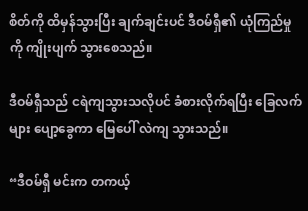စိတ်ကို ထိမှန်သွားပြီး ချက်ချင်းပင် ဒီဝမ်ရှီ၏ ယုံကြည်မှုကို ကျိုးပျက် သွားစေသည်။

ဒီဝမ်ရှီသည် ငရဲကျသွားသလိုပင် ခံစားလိုက်ရပြီး ခြေလက်များ ပျော့ခွေကာ မြေပေါ် လဲကျ သွားသည်။

“ဒီဝမ်ရှီ မင်းက တကယ့်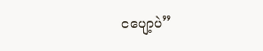ငပျော့ပဲ”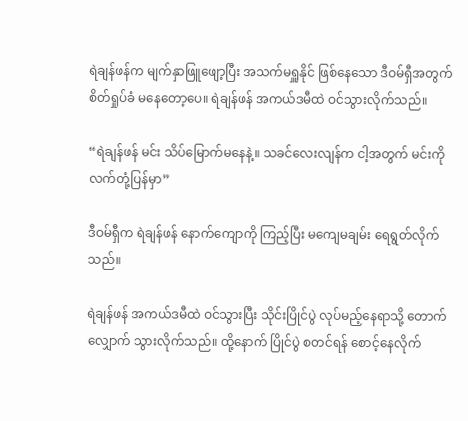ရဲချန်ဖန်က မျက်နှာဖြူဖျော့ပြီး အသက်မရှူနိုင် ဖြစ်နေသော ဒီဝမ်ရှီအတွက် စိတ်ရှုပ်ခံ မနေတော့ပေ။ ရဲချန်ဖန် အကယ်ဒမီထဲ ဝင်သွားလိုက်သည်။

“ရဲချန်ဖန် မင်း သိပ်မြောက်မနေနဲ့။ သခင်လေးလျန်က ငါ့အတွက် မင်းကို လက်တုံ့ပြန်မှာ”

ဒီဝမ်ရှီက ရဲချန်ဖန် နောက်ကျောကို ကြည့်ပြီး မကျေမချမ်း ရေရွတ်လိုက်သည်။

ရဲချန်ဖန် အကယ်ဒမီထဲ ဝင်သွားပြီး သိုင်းပြိုင်ပွဲ လုပ်မည့်နေရာသို့ တောက်လျှောက် သွားလိုက်သည်။ ထို့နောက် ပြိုင်ပွဲ စတင်ရန် စောင့်နေလိုက်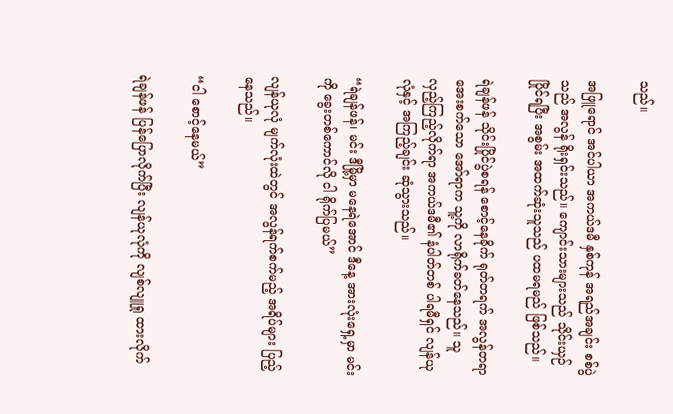သည်။

အဖြူရောင် အင်ပါယာ အကယ်ဒမီ နှစ်ကုန် အရည်အချင်း စစ်ပွဲသည် အလွန် ရိုးရှင်းသည်။ ကျောင်းသားများသည် သိုင်းယှဉ်ပြိုင်ရပြီး အစွမ်း အထက်ဆုံးသူသည် ပထမရမည် ဖြစ်သည်။

ရဲချန်ဖန် သိုင်းပြိုင်ပွဲစရန် စောင့်နေခိုက် ရုတ်တရက် အလွန်တရာ အေးစက်သော အော်ရာက သူ့ကို လာရိုက်ခတ်နေသည်။ သူ လှည့်ကြည့်လိုက်ရာ အကယ်ဒမီ၏ နံပါတ်တစ် ပါရမီရှင် လျန်ယုလုံနှင့် အကြည့်ချင်း ဆုံသွားသည်။

“ရဲချန်ဖန်၊ မင်း ဒီမြို့မှာ မနေရဲအောင် ဒီနေ့ အားလုံးရှေ့မှာ မင်းကို ခွေးတစ်ကောင်လို ငါ ရိုက်ပြမယ်”

လျန်ယုလုံ မျက်လုံးထဲတွင် အလွန်ရက်စက်မည့် အရိပ်များ ပြည့်နေသည်။

“ငါ စောင့်နေမယ်”

ရဲချန်ဖန် ပြန်ပြောလိုက်ပြီး လျန်ယုလုံကို လျစ်လျူရှု ထားလိုက်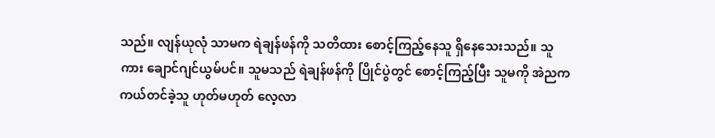သည်။ လျန်ယုလုံ သာမက ရဲချန်ဖန်ကို သတိထား စောင့်ကြည့်နေသူ ရှိနေသေးသည်။ သူကား ချောင်ဂျင်ယွမ်ပင်။ သူမသည် ရဲချန်ဖန်ကို ပြိုင်ပွဲတွင် စောင့်ကြည့်ပြီး သူမကို အဲညက ကယ်တင်ခဲ့သူ ဟုတ်မဟုတ် လေ့လာ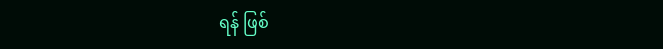ရန် ဖြစ်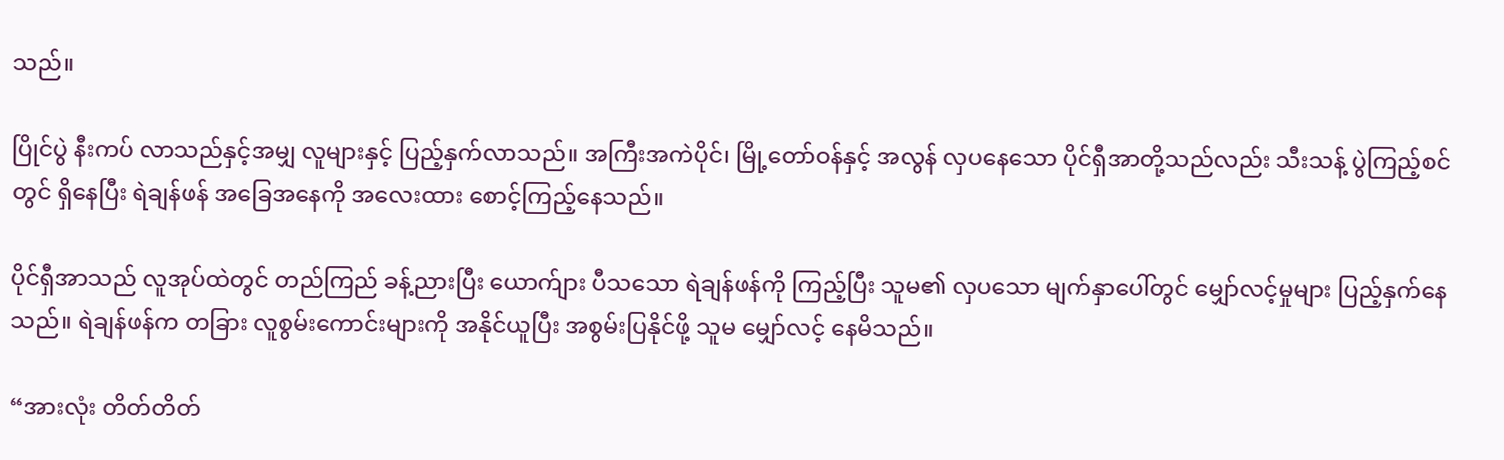သည်။

ပြိုင်ပွဲ နီးကပ် လာသည်နှင့်အမျှ လူများနှင့် ပြည့်နှက်လာသည်။ အကြီးအကဲပိုင်၊ မြို့တော်ဝန်နှင့် အလွန် လှပနေသော ပိုင်ရှီအာတို့သည်လည်း သီးသန့် ပွဲကြည့်စင်တွင် ရှိနေပြီး ရဲချန်ဖန် အခြေအနေကို အလေးထား စောင့်ကြည့်နေသည်။

ပိုင်ရှီအာသည် လူအုပ်ထဲတွင် တည်ကြည် ခန့်ညားပြီး ယောက်ျား ပီသသော ရဲချန်ဖန်ကို ကြည့်ပြီး သူမ၏ လှပသော မျက်နှာပေါ်တွင် မျှော်လင့်မှုများ ပြည့်နှက်နေသည်။ ရဲချန်ဖန်က တခြား လူစွမ်းကောင်းများကို အနိုင်ယူပြီး အစွမ်းပြနိုင်ဖို့ သူမ မျှော်လင့် နေမိသည်။

“အားလုံး တိတ်တိတ်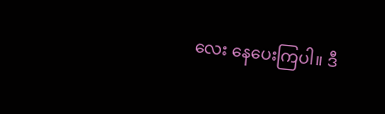လေး နေပေးကြပါ။ ဒီ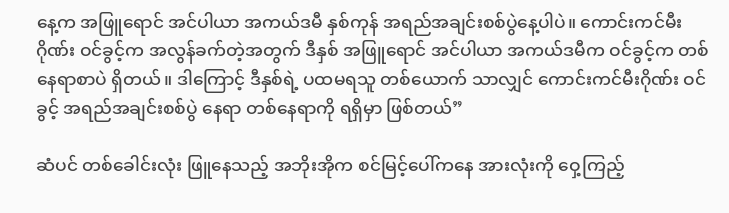နေ့က အဖြူရောင် အင်ပါယာ အကယ်ဒမီ နှစ်ကုန် အရည်အချင်းစစ်ပွဲနေ့ပါပဲ။ ကောင်းကင်မီးဂိုဏ်း ဝင်ခွင့်က အလွန်ခက်တဲ့အတွက် ဒီနှစ် အဖြူရောင် အင်ပါယာ အကယ်ဒမီက ဝင်ခွင့်က တစ်နေရာစာပဲ ရှိတယ်။ ဒါကြောင့် ဒီနှစ်ရဲ့ ပထမရသူ တစ်ယောက် သာလျှင် ကောင်းကင်မီးဂိုဏ်း ဝင်ခွင့် အရည်အချင်းစစ်ပွဲ နေရာ တစ်နေရာကို ရရှိမှာ ဖြစ်တယ်”

ဆံပင် တစ်ခေါင်းလုံး ဖြူနေသည့် အဘိုးအိုက စင်မြင့်ပေါ်ကနေ အားလုံးကို ဝှေ့ကြည့်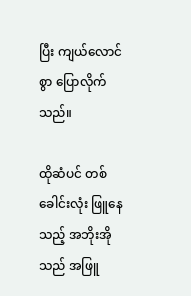ပြီး ကျယ်လောင်စွာ ပြောလိုက်သည်။

ထိုဆံပင် တစ်ခေါင်းလုံး ဖြူနေသည့် အဘိုးအိုသည် အဖြူ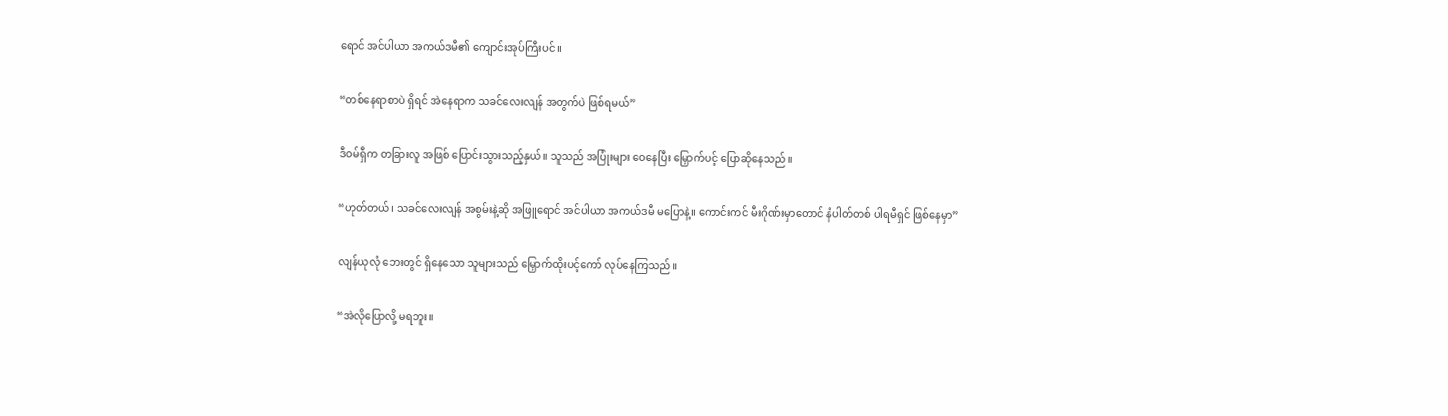ရောင် အင်ပါယာ အကယ်ဒမီ၏ ကျောင်းအုပ်ကြီးပင်။

“တစ်နေရာစာပဲ ရှိရင် အဲနေရာက သခင်လေးလျန် အတွက်ပဲ ဖြစ်ရမယ်”

ဒီဝမ်ရှီက တခြားလူ အဖြစ် ပြောင်းသွားသည့်နှယ်။ သူသည် အပြုံးများ ဝေနေပြီး မြှောက်ပင့် ပြောဆိုနေသည်။

“ဟုတ်တယ်၊ သခင်လေးလျန် အစွမ်းနဲ့ဆို အဖြူရောင် အင်ပါယာ အကယ်ဒမီ မပြောနဲ့။ ကောင်းကင် မီးဂိုဏ်းမှာတောင် နံပါတ်တစ် ပါရမီရှင် ဖြစ်နေမှာ”

လျန်ယုလုံ ဘေးတွင် ရှိနေသော သူများသည် မြှောက်ထိုးပင့်ကော် လုပ်နေကြသည်။

“အဲလိုပြောလို့ မရဘူး။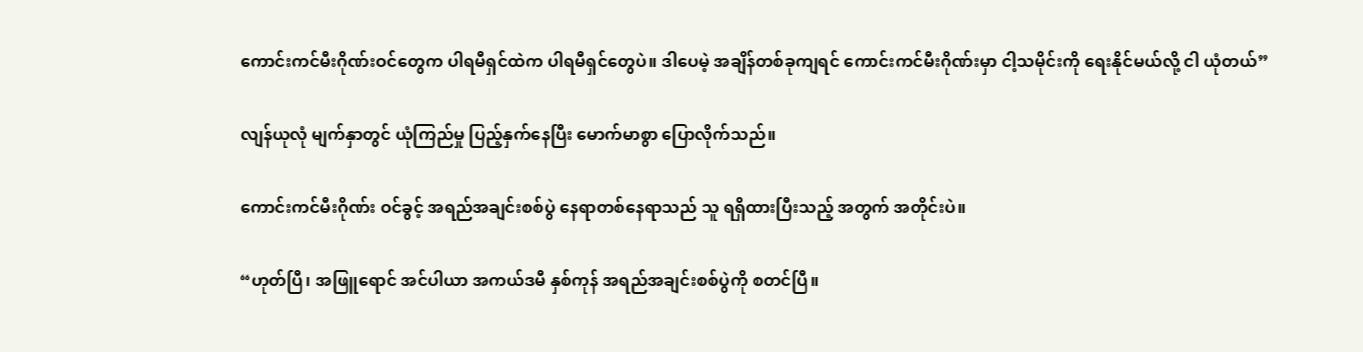ကောင်းကင်မီးဂိုဏ်းဝင်တွေက ပါရမီရှင်ထဲက ပါရမီရှင်တွေပဲ။ ဒါပေမဲ့ အချိန်တစ်ခုကျရင် ကောင်းကင်မီးဂိုဏ်းမှာ ငါ့သမိုင်းကို ရေးနိုင်မယ်လို့ ငါ ယုံတယ်”

လျန်ယုလုံ မျက်နှာတွင် ယုံကြည်မှု ပြည့်နှက်နေပြီး မောက်မာစွာ ပြောလိုက်သည်။

ကောင်းကင်မီးဂိုဏ်း ဝင်ခွင့် အရည်အချင်းစစ်ပွဲ နေရာတစ်နေရာသည် သူ ရရှိထားပြီးသည့် အတွက် အတိုင်းပဲ။

“ဟုတ်ပြီ၊ အဖြူရောင် အင်ပါယာ အကယ်ဒမီ နှစ်ကုန် အရည်အချင်းစစ်ပွဲကို စတင်ပြီ။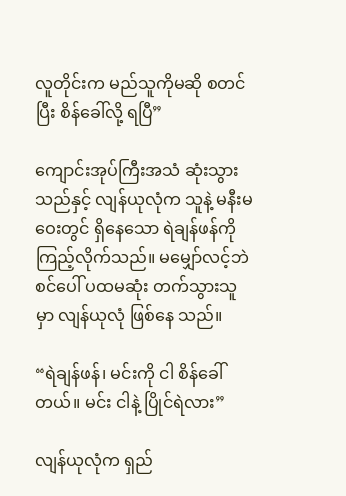လူတိုင်းက မည်သူကိုမဆို စတင်ပြီး စိန်ခေါ်လို့ ရပြီ”

ကျောင်းအုပ်ကြီးအသံ ဆုံးသွားသည်နှင့် လျန်ယုလုံက သူနဲ့ မနီးမဝေးတွင် ရှိနေသော ရဲချန်ဖန်ကို ကြည့်လိုက်သည်။ မမျှော်လင့်ဘဲ စင်ပေါ် ပထမဆုံး တက်သွားသူမှာ လျန်ယုလုံ ဖြစ်နေ သည်။

“ရဲချန်ဖန်၊ မင်းကို ငါ စိန်ခေါ်တယ်။ မင်း ငါနဲ့ ပြိုင်ရဲလား”

လျန်ယုလုံက ရှည်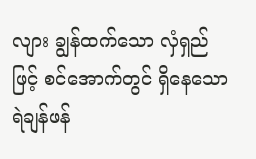လျား ချွန်ထက်သော လှံရှည်ဖြင့် စင်အောက်တွင် ရှိနေသော ရဲချန်ဖန်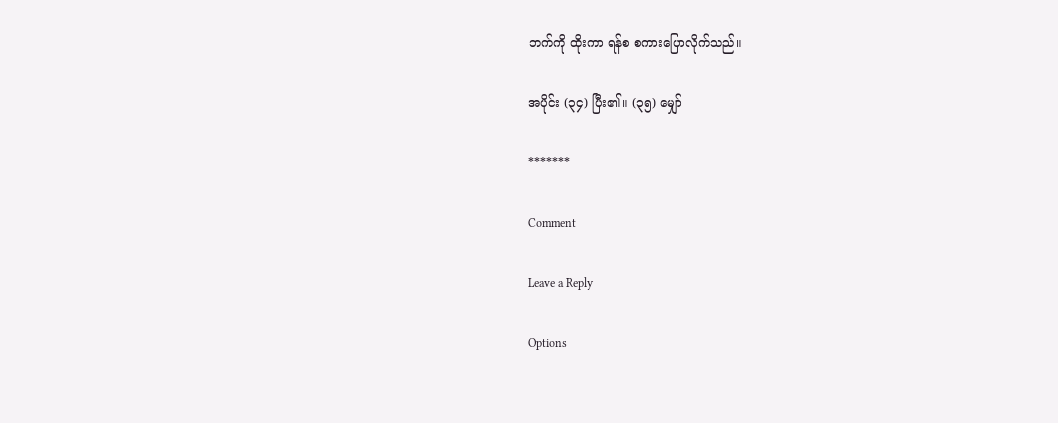ဘက်ကို ထိုးကာ ရန်စ စကားပြောလိုက်သည်။

အပိုင်း (၃၄) ပြီး၏။ (၃၅) မျှော်

*******

Comment

Leave a Reply

Options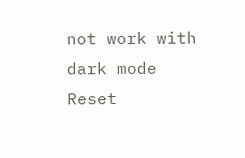not work with dark mode
Reset